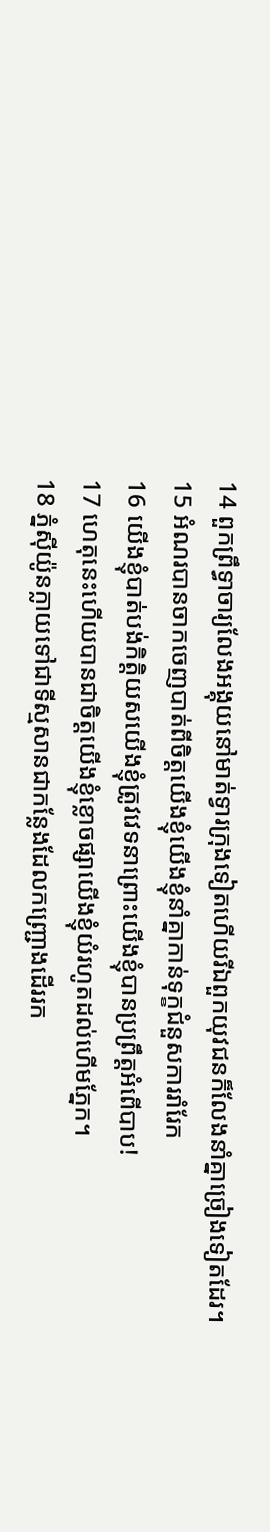14 ពួកព្រឹទ្ធាចារ្យលែងអង្គុយនៅមាត់ទ្វារក្រុងទៀតហើយរីឯពួកយុវជនក៏លែងនាំគ្នាច្រៀងទៀតដែរ។
15 អំណរបានចាកចេញបាត់ពីចិត្តយើងខ្ញុំយើងខ្ញុំនាំគ្នាកាន់ទុក្ខជំនួសការរាំរែក
16 យើងខ្ញុំបាត់បង់កិត្តិយសយើងខ្ញុំត្រូវវេទនាព្រោះយើងខ្ញុំបានប្រព្រឹត្តអំពើបាប!
17 ហេតុនេះហើយបានជាចិត្តយើងខ្ញុំខ្លោចផ្សាយើងខ្ញុំយំរហូតដល់ហើមភ្នែក។
18 ភ្នំស៊ីយ៉ូនក្លាយទៅជាទីស្មសានជាកន្លែងដែលកញ្ជ្រោងដើររក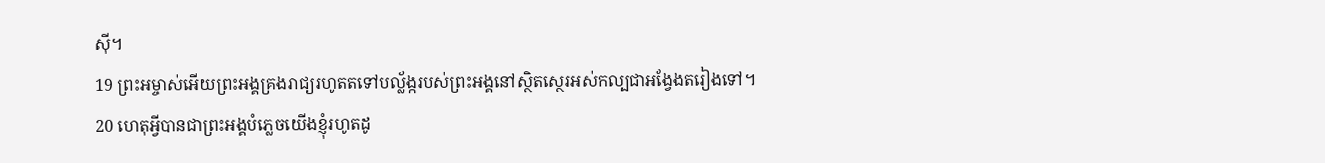ស៊ី។
19 ព្រះអម្ចាស់អើយព្រះអង្គគ្រងរាជ្យរហូតតទៅបល្ល័ង្ករបស់ព្រះអង្គនៅស្ថិតស្ថេរអស់កល្បជាអង្វែងតរៀងទៅ។
20 ហេតុអ្វីបានជាព្រះអង្គបំភ្លេចយើងខ្ញុំរហូតដូ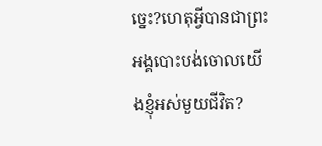ច្នេះ?ហេតុអ្វីបានជាព្រះអង្គបោះបង់ចោលយើងខ្ញុំអស់មួយជីវិត?